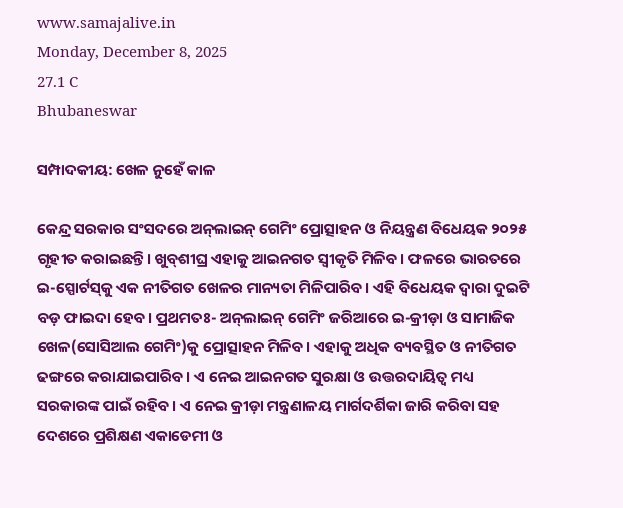www.samajalive.in
Monday, December 8, 2025
27.1 C
Bhubaneswar

ସମ୍ପାଦକୀୟ: ଖେଳ ନୁହେଁ କାଳ

କେନ୍ଦ୍ର ସରକାର ସଂସଦରେ ଅନ୍‌ଲାଇନ୍‌ ଗେମିଂ ପ୍ରୋତ୍ସାହନ ଓ ନିୟନ୍ତ୍ରଣ ବିଧେୟକ ୨୦୨୫ ଗୃହୀତ କରାଇଛନ୍ତି। ଖୁବ୍‌ଶୀଘ୍ର ଏହାକୁ ଆଇନଗତ ସ୍ବୀକୃତି ମିଳିବ। ଫଳରେ ଭାରତରେ ଇ-ସ୍ପୋର୍ଟସ୍‌କୁ ଏକ ନୀତିଗତ ଖେଳର ମାନ୍ୟତା ମିଳିପାରିବ। ଏହି ବିଧେୟକ ଦ୍ବାରା ଦୁଇଟି ବଡ଼ ଫାଇଦା ହେବ। ପ୍ରଥମତଃ- ଅନ୍‌ଲାଇନ୍‌ ଗେମିଂ ଜରିଆରେ ଇ-କ୍ରୀଡ଼ା ଓ ସାମାଜିକ ଖେଳ(ସୋସିଆଲ ଗେମିଂ)କୁ ପ୍ରୋତ୍ସାହନ ମିଳିବ। ଏହାକୁ ଅଧିକ ବ୍ୟବସ୍ଥିତ ଓ ନୀତିଗତ ଢଙ୍ଗରେ କରାଯାଇପାରିବ। ଏ ନେଇ ଆଇନଗତ ସୁରକ୍ଷା ଓ ଉତ୍ତରଦାୟିତ୍ବ ମଧ୍ୟ ସରକାରଙ୍କ ପାଇଁ ରହିବ। ଏ ନେଇ କ୍ରୀଡ଼ା ମନ୍ତ୍ରଣାଳୟ ମାର୍ଗଦର୍ଶିକା ଜାରି କରିବା ସହ ଦେଶରେ ପ୍ରଶିକ୍ଷଣ ଏକାଡେମୀ ଓ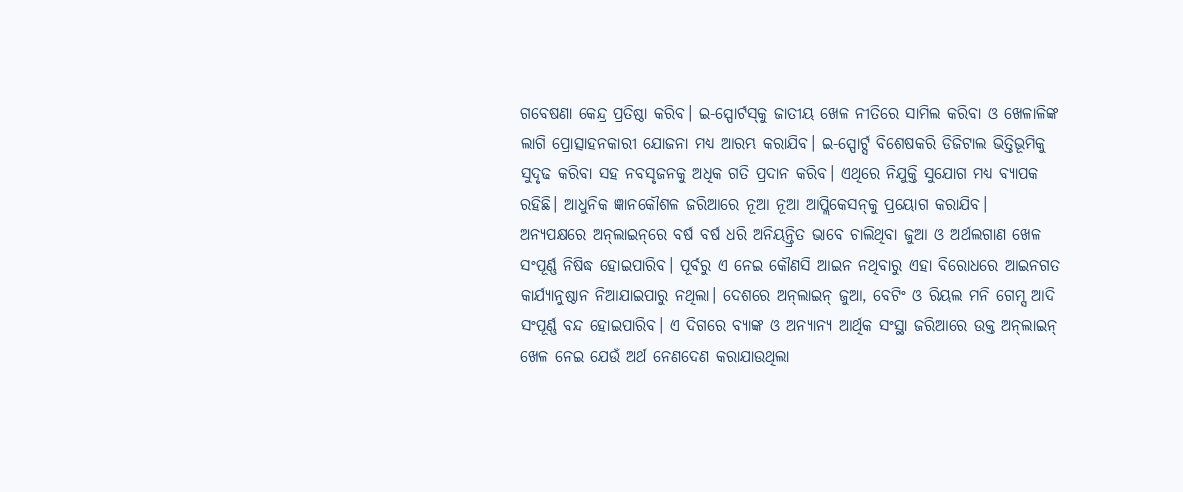ଗବେଷଣା କେନ୍ଦ୍ର ପ୍ରତିଷ୍ଠା କରିବ। ଇ-ସ୍ପୋର୍ଟସ୍‌କୁ ଜାତୀୟ ଖେଳ ନୀତିରେ ସାମିଲ କରିବା ଓ ଖେଳାଳିଙ୍କ ଲାଗି ପ୍ରୋତ୍ସାହନକାରୀ ଯୋଜନା ମଧ୍ୟ ଆରମ୍ଭ କରାଯିବ। ଇ-ସ୍ପୋର୍ଟ୍ସ ବିଶେଷକରି ଡିଜିଟାଲ ଭିତ୍ତିଭୂମିକୁ ସୁଦୃଢ କରିବା ସହ ନବସୃଜନକୁ ଅଧିକ ଗତି ପ୍ରଦାନ କରିବ। ଏଥିରେ ନିଯୁକ୍ତି ସୁଯୋଗ ମଧ୍ୟ ବ୍ୟାପକ ରହିଛି। ଆଧୁନିକ ଜ୍ଞାନକୌଶଳ ଜରିଆରେ ନୂଆ ନୂଆ ଆପ୍ଲିକେସନ୍‌କୁ ପ୍ରୟୋଗ କରାଯିବ।
ଅନ୍ୟପକ୍ଷରେ ଅନ୍‌ଲାଇନ୍‌ରେ ବର୍ଷ ବର୍ଷ ଧରି ଅନିୟନ୍ତ୍ରିତ ଭାବେ ଚାଲିଥିବା ଜୁଆ ଓ ଅର୍ଥଲଗାଣ ଖେଳ ସଂପୂର୍ଣ୍ଣ ନିଷିଦ୍ଧ ହୋଇପାରିବ। ପୂର୍ବରୁ ଏ ନେଇ କୌଣସି ଆଇନ ନଥିବାରୁ ଏହା ବିରୋଧରେ ଆଇନଗତ କାର୍ଯ୍ୟାନୁଷ୍ଠାନ ନିଆଯାଇପାରୁ ନଥିଲା। ଦେଶରେ ଅନ୍‌ଲାଇନ୍‌ ଜୁଆ, ବେଟିଂ ଓ ରିୟଲ ମନି ଗେମ୍ସ ଆଦି ସଂପୂର୍ଣ୍ଣ ବନ୍ଦ ହୋଇପାରିବ। ଏ ଦିଗରେ ବ୍ୟାଙ୍କ ଓ ଅନ୍ୟାନ୍ୟ ଆର୍ଥିକ ସଂସ୍ଥା ଜରିଆରେ ଉକ୍ତ ଅନ୍‌ଲାଇନ୍ ଖେଳ ନେଇ ଯେଉଁ ଅର୍ଥ ନେଣଦେଣ କରାଯାଉଥିଲା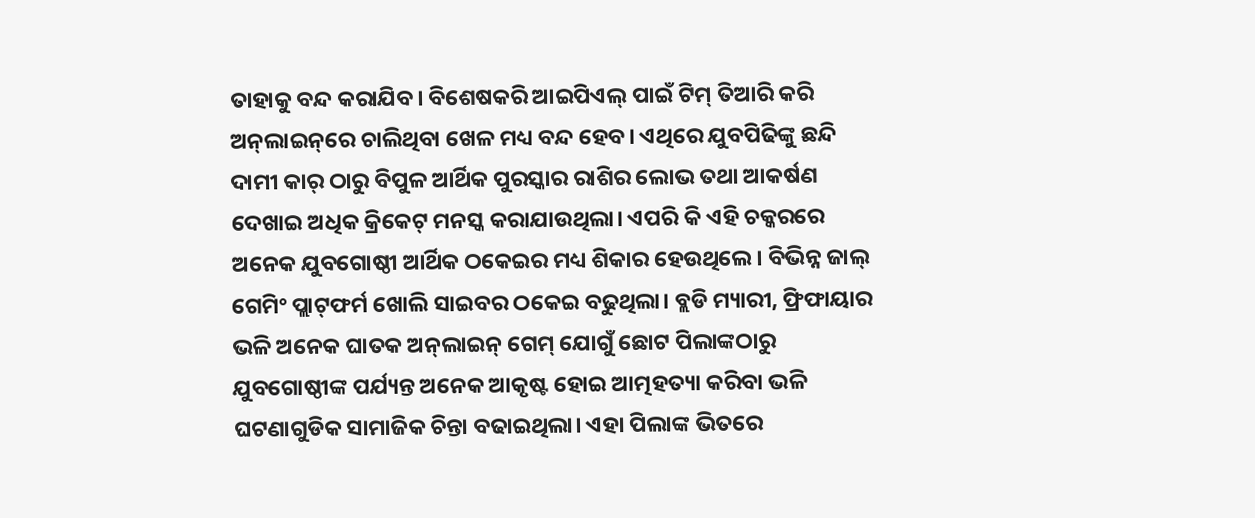ତାହାକୁ ବନ୍ଦ କରାଯିବ। ବିଶେଷକରି ଆଇପିଏଲ୍‌ ପାଇଁ ଟିମ୍‌ ତିଆରି କରି ଅନ୍‌ଲାଇନ୍‌ରେ ଚାଲିଥିବା ଖେଳ ମଧ୍ୟ ବନ୍ଦ ହେବ। ଏଥିରେ ଯୁବପିଢିଙ୍କୁ ଛନ୍ଦି ଦାମୀ କାର୍‌ ଠାରୁ ବିପୁଳ ଆର୍ଥିକ ପୁରସ୍କାର ରାଶିର ଲୋଭ ତଥା ଆକର୍ଷଣ ଦେଖାଇ ଅଧିକ କ୍ରିକେଟ୍‌ ମନସ୍କ କରାଯାଉଥିଲା। ଏପରି କି ଏହି ଚକ୍କରରେ ଅନେକ ଯୁବଗୋଷ୍ଠୀ ଆର୍ଥିକ ଠକେଇର ମଧ୍ୟ ଶିକାର ହେଉଥିଲେ। ବିଭିନ୍ନ ଜାଲ୍‌ ଗେମିଂ ପ୍ଲାଟ୍‌ଫର୍ମ ଖୋଲି ସାଇବର ଠକେଇ ବଢୁଥିଲା। ବ୍ଲଡି ମ୍ୟାରୀ, ଫ୍ରିଫାୟାର ଭଳି ଅନେକ ଘାତକ ଅନ୍‌ଲାଇନ୍‌ ଗେମ୍‌ ଯୋଗୁଁ ଛୋଟ ପିଲାଙ୍କଠାରୁ ଯୁବଗୋଷ୍ଠୀଙ୍କ ପର୍ଯ୍ୟନ୍ତ ଅନେକ ଆକୃଷ୍ଟ ହୋଇ ଆତ୍ମହତ୍ୟା କରିବା ଭଳି ଘଟଣାଗୁଡିକ ସାମାଜିକ ଚିନ୍ତା ବଢାଇଥିଲା। ଏହା ପିଲାଙ୍କ ଭିତରେ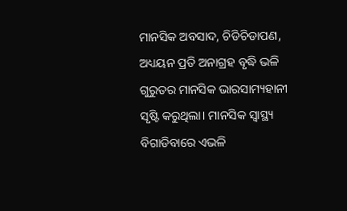ମାନସିକ ଅବସାଦ, ଚିଡିଚିଡାପଣ, ଅଧ୍ୟୟନ ପ୍ରତି ଅନାଗ୍ରହ ବୃଦ୍ଧି ଭଳି ଗୁରୁତର ମାନସିକ ଭାରସାମ୍ୟହାନୀ ସୃଷ୍ଟି କରୁଥିଲା। ମାନସିକ ସ୍ବାସ୍ଥ୍ୟ ବିଗାଡିବାରେ ଏଭଳି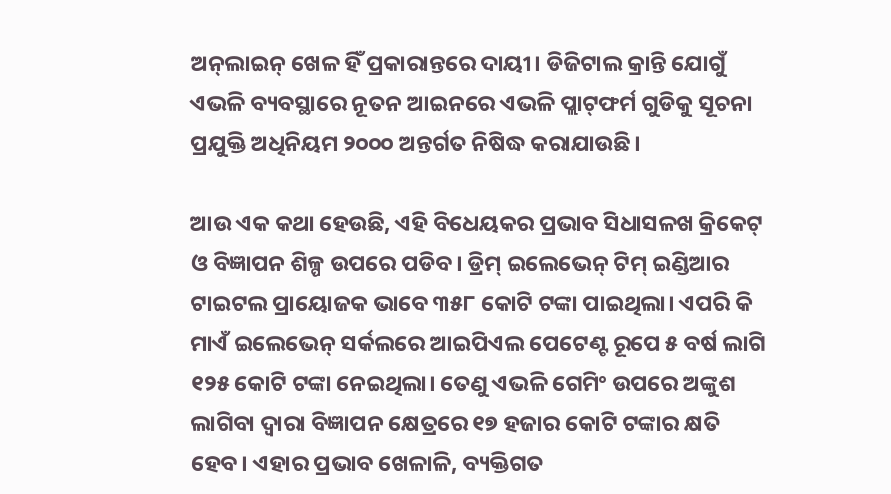ଅନ୍‌ଲାଇନ୍‌ ଖେଳ ହିଁ ପ୍ରକାରାନ୍ତରେ ଦାୟୀ। ଡିଜିଟାଲ କ୍ରାନ୍ତି ଯୋଗୁଁ ଏଭଳି ବ୍ୟବସ୍ଥାରେ ନୂତନ ଆଇନରେ ଏଭଳି ପ୍ଲାଟ୍‌ଫର୍ମ ଗୁଡିକୁ ସୂଚନା ପ୍ରଯୁକ୍ତି ଅଧିନିୟମ ୨୦୦୦ ଅନ୍ତର୍ଗତ ନିଷିଦ୍ଧ କରାଯାଉଛି।

ଆଉ ଏକ କଥା ହେଉଛି, ଏହି ବିଧେୟକର ପ୍ରଭାବ ସିଧାସଳଖ କ୍ରିକେଟ୍‌ ଓ ବିଜ୍ଞାପନ ଶିଳ୍ପ ଉପରେ ପଡିବ। ଡ୍ରିମ୍‌ ଇଲେଭେନ୍‌ ଟିମ୍‌ ଇଣ୍ଡିଆର ଟାଇଟଲ ପ୍ରାୟୋଜକ ଭାବେ ୩୫୮ କୋଟି ଟଙ୍କା ପାଇଥିଲା। ଏପରି କି ମାଏଁ ଇଲେଭେନ୍‌ ସର୍କଲରେ ଆଇପିଏଲ ପେଟେଣ୍ଟ ରୂପେ ୫ ବର୍ଷ ଲାଗି ୧୨୫ କୋଟି ଟଙ୍କା ନେଇଥିଲା। ତେଣୁ ଏଭଳି ଗେମିଂ ଉପରେ ଅଙ୍କୁଶ ଲାଗିବା ଦ୍ବାରା ବିଜ୍ଞାପନ କ୍ଷେତ୍ରରେ ୧୭ ହଜାର କୋଟି ଟଙ୍କାର କ୍ଷତି ହେବ। ଏହାର ପ୍ରଭାବ ଖେଳାଳି, ବ୍ୟକ୍ତିଗତ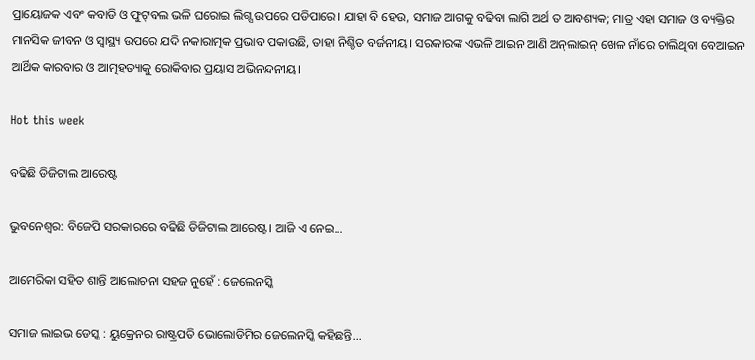ପ୍ରାୟୋଜକ ଏବଂ କବାଡି ଓ ଫୁଟ୍‌ବଲ ଭଳି ଘରୋଇ ଲିଗ୍ସ ଉପରେ ପଡିପାରେ। ଯାହା ବି ହେଉ, ସମାଜ ଆଗକୁ ବଢିବା ଲାଗି ଅର୍ଥ ତ ଆବଶ୍ୟକ; ମାତ୍ର ଏହା ସମାଜ ଓ ବ୍ୟକ୍ତିର ମାନସିକ ଜୀବନ ଓ ସ୍ବାସ୍ଥ୍ୟ ଉପରେ ଯଦି ନକାରାତ୍ମକ ପ୍ରଭାବ ପକାଉଛି, ତାହା ନିଶ୍ଚିତ ବର୍ଜନୀୟ। ସରକାରଙ୍କ ଏଭଳି ଆଇନ ଆଣି ଅନ୍‌ଲାଇନ୍‌ ଖେଳ ନାଁରେ ଚାଲିଥିବା ବେଆଇନ ଆର୍ଥିକ କାରବାର ଓ ଆତ୍ମହତ୍ୟାକୁ ରୋକିବାର ପ୍ରୟାସ ଅଭିନନ୍ଦନୀୟ।

Hot this week

ବଢିଛି ଡିଜିଟାଲ ଆରେଷ୍ଟ

ଭୁବନେଶ୍ଵର: ବିଜେପି ସରକାରରେ ବଢିଛି ଡିଜିଟାଲ ଆରେଷ୍ଟ। ଆଜି ଏ ନେଇ...

ଆମେରିକା ସହିତ ଶାନ୍ତି ଆଲୋଚନା ସହଜ ନୁହେଁ : ଜେଲେନସ୍କି

ସମାଜ ଲାଇଭ ଡେସ୍କ : ୟୁକ୍ରେନର ରାଷ୍ଟ୍ରପତି ଭୋଲୋଡିମିର ଜେଲେନସ୍କି କହିଛନ୍ତି...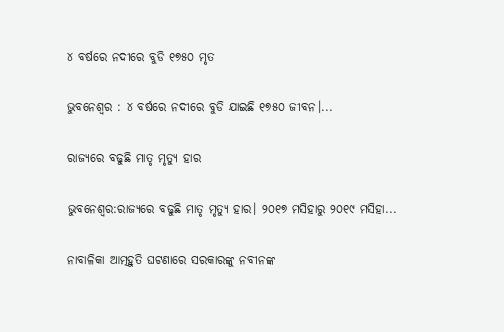୪ ବର୍ଷରେ ନଦୀରେ ବୁଡି ୧୭୫୦ ମୃତ

ଭୁବନେଶ୍ଵର : ୪ ବର୍ଷରେ ନଦୀରେ ବୁଡି ଯାଇଛି ୧୭୫୦ ଜୀବନ।...

ରାଜ୍ୟରେ ବଢୁଛି ମାତୃ ମୃତ୍ୟୁ ହାର

ଭୁବନେଶ୍ଵର:ରାଜ୍ୟରେ ବଢୁଛି ମାତୃ ମୃତ୍ୟୁ ହାର। ୨୦୧୭ ମସିହାରୁ ୨୦୧୯ ମସିହା...

ନାବାଳିକା ଆତ୍ମହୁତି ଘଟଣାରେ ସରକାରଙ୍କୁ ନବୀନଙ୍କ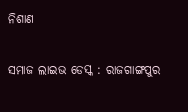ନିଶାଣ

ସମାଜ ଲାଇଭ ଡେସ୍କ : ରାଜଗାଙ୍ଗପୁର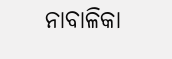ନାବାଳିକା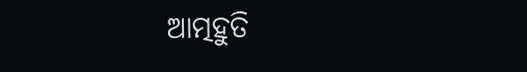ଆତ୍ମହୁତି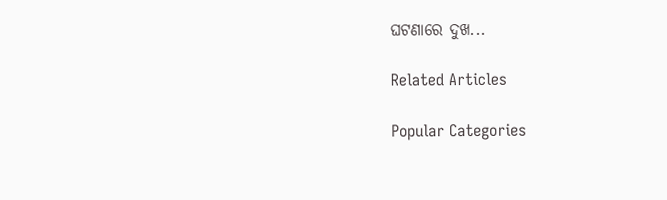ଘଟଣାରେ ଦୁଖ...

Related Articles

Popular Categories